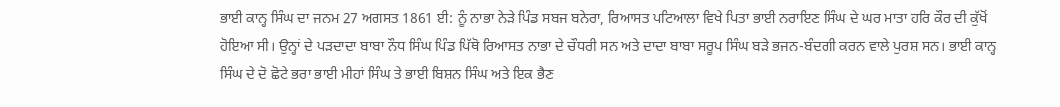ਭਾਈ ਕਾਨ੍ਹ ਸਿੰਘ ਦਾ ਜਨਮ 27 ਅਗਸਤ 1861 ਈ: ਨੂੰ ਨਾਭਾ ਨੇੜੇ ਪਿੰਡ ਸਬਜ ਬਨੇਰਾ, ਰਿਆਸਤ ਪਟਿਆਲਾ ਵਿਖੇ ਪਿਤਾ ਭਾਈ ਨਰਾਇਣ ਸਿੰਘ ਦੇ ਘਰ ਮਾਤਾ ਹਰਿ ਕੌਰ ਦੀ ਕੁੱਖੋਂ ਹੋਇਆ ਸੀ। ਉਨ੍ਹਾਂ ਦੇ ਪੜਦਾਦਾ ਬਾਬਾ ਨੌਧ ਸਿੰਘ ਪਿੰਡ ਪਿੱਥੋ ਰਿਆਸਤ ਨਾਭਾ ਦੇ ਚੌਧਰੀ ਸਨ ਅਤੇ ਦਾਦਾ ਬਾਬਾ ਸਰੂਪ ਸਿੰਘ ਬੜੇ ਭਜਨ-ਬੰਦਗੀ ਕਰਨ ਵਾਲੇ ਪੁਰਸ਼ ਸਨ। ਭਾਈ ਕਾਨ੍ਹ ਸਿੰਘ ਦੇ ਦੋ ਛੋਟੇ ਭਰਾ ਭਾਈ ਮੀਹਾਂ ਸਿੰਘ ਤੇ ਭਾਈ ਬਿਸ਼ਨ ਸਿੰਘ ਅਤੇ ਇਕ ਭੈਣ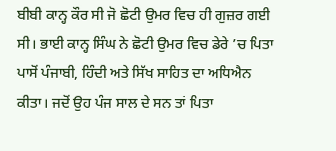ਬੀਬੀ ਕਾਨ੍ਹ ਕੌਰ ਸੀ ਜੋ ਛੋਟੀ ਉਮਰ ਵਿਚ ਹੀ ਗੁਜ਼ਰ ਗਈ ਸੀ। ਭਾਈ ਕਾਨ੍ਹ ਸਿੰਘ ਨੇ ਛੋਟੀ ਉਮਰ ਵਿਚ ਡੇਰੇ ’ਚ ਪਿਤਾ ਪਾਸੋਂ ਪੰਜਾਬੀ, ਹਿੰਦੀ ਅਤੇ ਸਿੱਖ ਸਾਹਿਤ ਦਾ ਅਧਿਐਨ ਕੀਤਾ। ਜਦੋਂ ਉਹ ਪੰਜ ਸਾਲ ਦੇ ਸਨ ਤਾਂ ਪਿਤਾ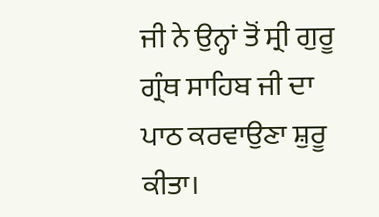ਜੀ ਨੇ ਉਨ੍ਹਾਂ ਤੋਂ ਸ੍ਰੀ ਗੁਰੂ ਗ੍ਰੰਥ ਸਾਹਿਬ ਜੀ ਦਾ ਪਾਠ ਕਰਵਾਉਣਾ ਸ਼ੁਰੂ ਕੀਤਾ।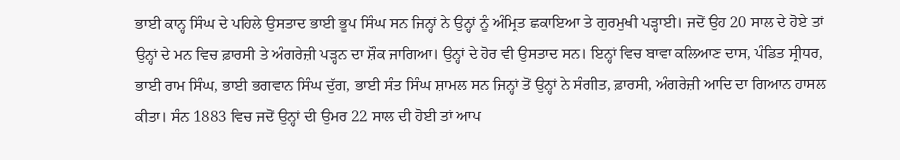ਭਾਈ ਕਾਨ੍ਹ ਸਿੰਘ ਦੇ ਪਹਿਲੇ ਉਸਤਾਦ ਭਾਈ ਭੂਪ ਸਿੰਘ ਸਨ ਜਿਨ੍ਹਾਂ ਨੇ ਉਨ੍ਹਾਂ ਨੂੰ ਅੰਮ੍ਰਿਤ ਛਕਾਇਆ ਤੇ ਗੁਰਮੁਖੀ ਪੜ੍ਹਾਈ। ਜਦੋਂ ਉਹ 20 ਸਾਲ ਦੇ ਹੋਏ ਤਾਂ ਉਨ੍ਹਾਂ ਦੇ ਮਨ ਵਿਚ ਫ਼ਾਰਸੀ ਤੇ ਅੰਗਰੇਜ਼ੀ ਪੜ੍ਹਨ ਦਾ ਸ਼ੌਕ ਜਾਗਿਆ। ਉਨ੍ਹਾਂ ਦੇ ਹੋਰ ਵੀ ਉਸਤਾਦ ਸਨ। ਇਨ੍ਹਾਂ ਵਿਚ ਬਾਵਾ ਕਲਿਆਣ ਦਾਸ, ਪੰਡਿਤ ਸ੍ਰੀਧਰ, ਭਾਈ ਰਾਮ ਸਿੰਘ, ਭਾਈ ਭਗਵਾਨ ਸਿੰਘ ਦੁੱਗ, ਭਾਈ ਸੰਤ ਸਿੰਘ ਸ਼ਾਮਲ ਸਨ ਜਿਨ੍ਹਾਂ ਤੋਂ ਉਨ੍ਹਾਂ ਨੇ ਸੰਗੀਤ, ਫ਼ਾਰਸੀ, ਅੰਗਰੇਜ਼ੀ ਆਦਿ ਦਾ ਗਿਆਨ ਹਾਸਲ ਕੀਤਾ। ਸੰਨ 1883 ਵਿਚ ਜਦੋਂ ਉਨ੍ਹਾਂ ਦੀ ਉਮਰ 22 ਸਾਲ ਦੀ ਹੋਈ ਤਾਂ ਆਪ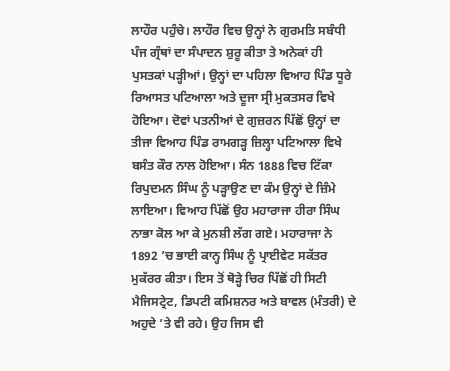ਲਾਹੌਰ ਪਹੁੰਚੇ। ਲਾਹੌਰ ਵਿਚ ਉਨ੍ਹਾਂ ਨੇ ਗੁਰਮਤਿ ਸਬੰਧੀ ਪੰਜ ਗ੍ਰੰਥਾਂ ਦਾ ਸੰਪਾਦਨ ਸ਼ੁਰੂ ਕੀਤਾ ਤੇ ਅਨੇਕਾਂ ਹੀ ਪੁਸਤਕਾਂ ਪੜ੍ਹੀਆਂ। ਉਨ੍ਹਾਂ ਦਾ ਪਹਿਲਾ ਵਿਆਹ ਪਿੰਡ ਧੂਰੇ ਰਿਆਸਤ ਪਟਿਆਲਾ ਅਤੇ ਦੂਜਾ ਸ੍ਰੀ ਮੁਕਤਸਰ ਵਿਖੇ ਹੋਇਆ। ਦੋਵਾਂ ਪਤਨੀਆਂ ਦੇ ਗੁਜ਼ਰਨ ਪਿੱਛੋਂ ਉਨ੍ਹਾਂ ਦਾ ਤੀਜਾ ਵਿਆਹ ਪਿੰਡ ਰਾਮਗੜ੍ਹ ਜ਼ਿਲ੍ਹਾ ਪਟਿਆਲਾ ਵਿਖੇ ਬਸੰਤ ਕੌਰ ਨਾਲ ਹੋਇਆ। ਸੰਨ 1888 ਵਿਚ ਟਿੱਕਾ ਰਿਪੁਦਮਨ ਸਿੰਘ ਨੂੰ ਪੜ੍ਹਾਉਣ ਦਾ ਕੰਮ ਉਨ੍ਹਾਂ ਦੇ ਜ਼ਿੰਮੇ ਲਾਇਆ। ਵਿਆਹ ਪਿੱਛੋਂ ਉਹ ਮਹਾਰਾਜਾ ਹੀਰਾ ਸਿੰਘ ਨਾਭਾ ਕੋਲ ਆ ਕੇ ਮੁਨਸ਼ੀ ਲੱਗ ਗਏ। ਮਹਾਰਾਜਾ ਨੇ 1892 ’ਚ ਭਾਈ ਕਾਨ੍ਹ ਸਿੰਘ ਨੂੰ ਪ੍ਰਾਈਵੇਟ ਸਕੱਤਰ ਮੁਕੱਰਰ ਕੀਤਾ। ਇਸ ਤੋਂ ਥੋੜ੍ਹੇ ਚਿਰ ਪਿੱਛੋਂ ਹੀ ਸਿਟੀ ਮੈਜਿਸਟ੍ਰੇਟ, ਡਿਪਟੀ ਕਮਿਸ਼ਨਰ ਅਤੇ ਬਾਵਲ (ਮੰਤਰੀ) ਦੇ ਅਹੁਦੇ ’ਤੇ ਵੀ ਰਹੇ। ਉਹ ਜਿਸ ਵੀ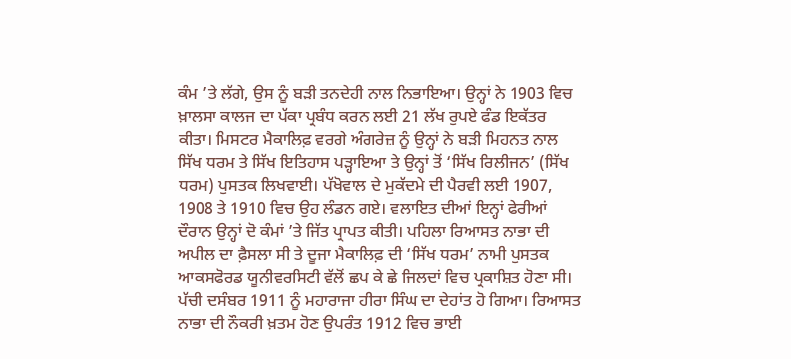ਕੰਮ ’ਤੇ ਲੱਗੇ, ਉਸ ਨੂੰ ਬੜੀ ਤਨਦੇਹੀ ਨਾਲ ਨਿਭਾਇਆ। ਉਨ੍ਹਾਂ ਨੇ 1903 ਵਿਚ ਖ਼ਾਲਸਾ ਕਾਲਜ ਦਾ ਪੱਕਾ ਪ੍ਰਬੰਧ ਕਰਨ ਲਈ 21 ਲੱਖ ਰੁਪਏ ਫੰਡ ਇਕੱਤਰ ਕੀਤਾ। ਮਿਸਟਰ ਮੈਕਾਲਿਫ਼ ਵਰਗੇ ਅੰਗਰੇਜ਼ ਨੂੰ ਉਨ੍ਹਾਂ ਨੇ ਬੜੀ ਮਿਹਨਤ ਨਾਲ ਸਿੱਖ ਧਰਮ ਤੇ ਸਿੱਖ ਇਤਿਹਾਸ ਪੜ੍ਹਾਇਆ ਤੇ ਉਨ੍ਹਾਂ ਤੋਂ ‘ਸਿੱਖ ਰਿਲੀਜਨ’ (ਸਿੱਖ ਧਰਮ) ਪੁਸਤਕ ਲਿਖਵਾਈ। ਪੱਖੋਵਾਲ ਦੇ ਮੁਕੱਦਮੇ ਦੀ ਪੈਰਵੀ ਲਈ 1907, 1908 ਤੇ 1910 ਵਿਚ ਉਹ ਲੰਡਨ ਗਏ। ਵਲਾਇਤ ਦੀਆਂ ਇਨ੍ਹਾਂ ਫੇਰੀਆਂ ਦੌਰਾਨ ਉਨ੍ਹਾਂ ਦੋ ਕੰਮਾਂ ’ਤੇ ਜਿੱਤ ਪ੍ਰਾਪਤ ਕੀਤੀ। ਪਹਿਲਾ ਰਿਆਸਤ ਨਾਭਾ ਦੀ ਅਪੀਲ ਦਾ ਫ਼ੈਸਲਾ ਸੀ ਤੇ ਦੂਜਾ ਮੈਕਾਲਿਫ਼ ਦੀ ‘ਸਿੱਖ ਧਰਮ’ ਨਾਮੀ ਪੁਸਤਕ ਆਕਸਫੋਰਡ ਯੂਨੀਵਰਸਿਟੀ ਵੱਲੋਂ ਛਪ ਕੇ ਛੇ ਜਿਲਦਾਂ ਵਿਚ ਪ੍ਰਕਾਸ਼ਿਤ ਹੋਣਾ ਸੀ। ਪੱਚੀ ਦਸੰਬਰ 1911 ਨੂੰ ਮਹਾਰਾਜਾ ਹੀਰਾ ਸਿੰਘ ਦਾ ਦੇਹਾਂਤ ਹੋ ਗਿਆ। ਰਿਆਸਤ ਨਾਭਾ ਦੀ ਨੌਕਰੀ ਖ਼ਤਮ ਹੋਣ ਉਪਰੰਤ 1912 ਵਿਚ ਭਾਈ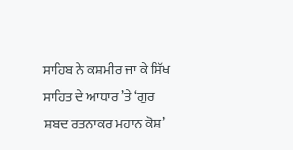ਸਾਹਿਬ ਨੇ ਕਸ਼ਮੀਰ ਜਾ ਕੇ ਸਿੱਖ ਸਾਹਿਤ ਦੇ ਆਧਾਰ ’ਤੇ ‘ਗੁਰ ਸ਼ਬਦ ਰਤਨਾਕਰ ਮਹਾਨ ਕੋਸ਼’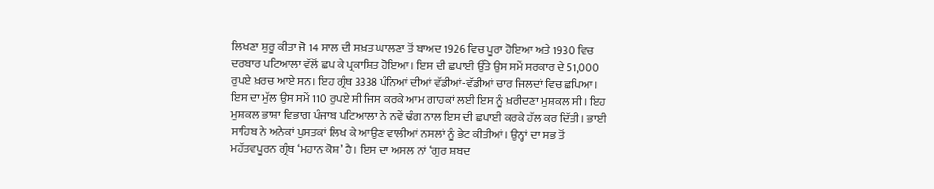ਲਿਖਣਾ ਸ਼ੁਰੂ ਕੀਤਾ ਜੋ 14 ਸਾਲ ਦੀ ਸਖ਼ਤ ਘਾਲਣਾ ਤੋਂ ਬਾਅਦ 1926 ਵਿਚ ਪੂਰਾ ਹੋਇਆ ਅਤੇ 1930 ਵਿਚ ਦਰਬਾਰ ਪਟਿਆਲਾ ਵੱਲੋਂ ਛਪ ਕੇ ਪ੍ਰਕਾਸ਼ਿਤ ਹੋਇਆ। ਇਸ ਦੀ ਛਪਾਈ ਉੱਤੇ ਉਸ ਸਮੇਂ ਸਰਕਾਰ ਦੇ 51,000 ਰੁਪਏ ਖ਼ਰਚ ਆਏ ਸਨ। ਇਹ ਗ੍ਰੰਥ 3338 ਪੰਨਿਆਂ ਦੀਆਂ ਵੱਡੀਆਂ-ਵੱਡੀਆਂ ਚਾਰ ਜਿਲਦਾਂ ਵਿਚ ਛਪਿਆ। ਇਸ ਦਾ ਮੁੱਲ ਉਸ ਸਮੇਂ 110 ਰੁਪਏ ਸੀ ਜਿਸ ਕਰਕੇ ਆਮ ਗਾਹਕਾਂ ਲਈ ਇਸ ਨੂੰ ਖ਼ਰੀਦਣਾ ਮੁਸ਼ਕਲ ਸੀ। ਇਹ ਮੁਸ਼ਕਲ ਭਾਸ਼ਾ ਵਿਭਾਗ ਪੰਜਾਬ ਪਟਿਆਲਾ ਨੇ ਨਵੇਂ ਢੰਗ ਨਾਲ ਇਸ ਦੀ ਛਪਾਈ ਕਰਕੇ ਹੱਲ ਕਰ ਦਿੱਤੀ। ਭਾਈ ਸਾਹਿਬ ਨੇ ਅਨੇਕਾਂ ਪੁਸਤਕਾਂ ਲਿਖ ਕੇ ਆਉਣ ਵਾਲੀਆਂ ਨਸਲਾਂ ਨੂੰ ਭੇਟ ਕੀਤੀਆਂ। ਉਨ੍ਹਾਂ ਦਾ ਸਭ ਤੋਂ ਮਹੱਤਵਪੂਰਨ ਗ੍ਰੰਥ ‘ਮਹਾਨ ਕੋਸ਼’ ਹੈ। ਇਸ ਦਾ ਅਸਲ ਨਾਂ ‘ਗੁਰ ਸ਼ਬਦ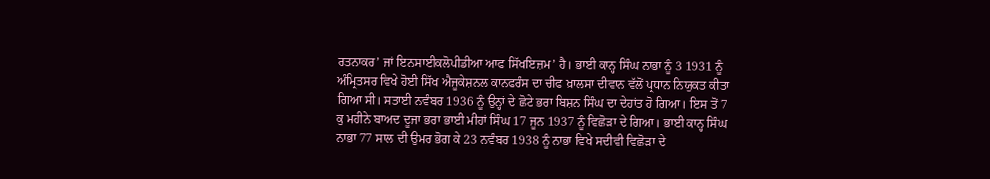ਰਤਨਾਕਰ’ ਜਾਂ ਇਨਸਾਈਕਲੋਪੀਡੀਆ ਆਫ ਸਿੱਖਇਜ਼ਮ’ ਹੈ। ਭਾਈ ਕਾਨ੍ਹ ਸਿੰਘ ਨਾਭਾ ਨੂੰ 3 1931 ਨੂੰ ਅੰਮ੍ਰਿਤਸਰ ਵਿਖੇ ਹੋਈ ਸਿੱਖ ਐਜੂਕੇਸ਼ਨਲ ਕਾਨਫਰੰਸ ਦਾ ਚੀਫ ਖ਼ਾਲਸਾ ਦੀਵਾਨ ਵੱਲੋਂ ਪ੍ਰਧਾਨ ਨਿਯੁਕਤ ਕੀਤਾ ਗਿਆ ਸੀ। ਸਤਾਈ ਨਵੰਬਰ 1936 ਨੂੰ ਉਨ੍ਹਾਂ ਦੇ ਛੋਟੇ ਭਰਾ ਬਿਸ਼ਨ ਸਿੰਘ ਦਾ ਦੇਹਾਂਤ ਹੋ ਗਿਆ। ਇਸ ਤੋਂ 7 ਕੁ ਮਹੀਨੇ ਬਾਅਦ ਦੂਜਾ ਭਰਾ ਭਾਈ ਮੀਹਾਂ ਸਿੰਘ 17 ਜੂਨ 1937 ਨੂੰ ਵਿਛੋੜਾ ਦੇ ਗਿਆ। ਭਾਈ ਕਾਨ੍ਹ ਸਿੰਘ ਨਾਭਾ 77 ਸਾਲ ਦੀ ਉਮਰ ਭੋਗ ਕੇ 23 ਨਵੰਬਰ 1938 ਨੂੰ ਨਾਭਾ ਵਿਖੇ ਸਦੀਵੀ ਵਿਛੋੜਾ ਦੇ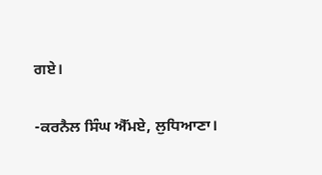ਗਏ।

-ਕਰਨੈਲ ਸਿੰਘ ਐੱਮਏ, ਲੁਧਿਆਣਾ।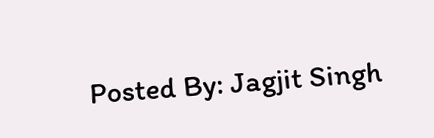Posted By: Jagjit Singh